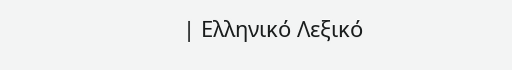| Ελληνικό Λεξικό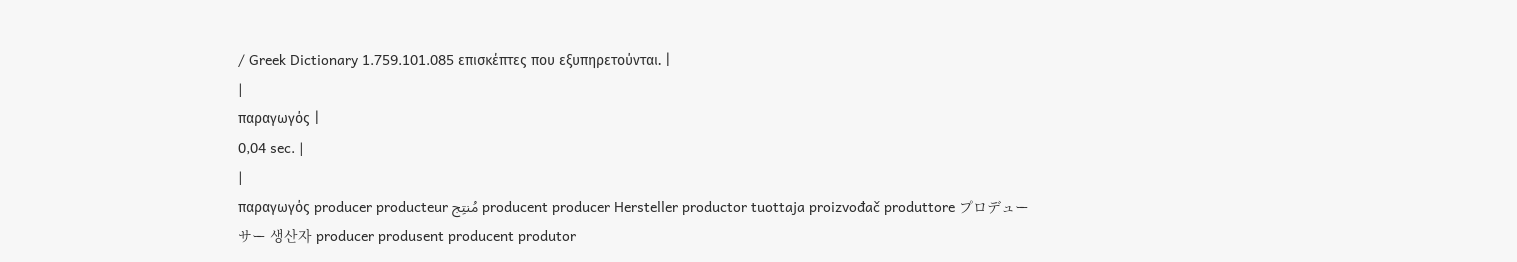/ Greek Dictionary 1.759.101.085 επισκέπτες που εξυπηρετούνται. |
|
παραγωγός |
0,04 sec. |
|
παραγωγός producer producteur مُنتِج producent producer Hersteller productor tuottaja proizvođač produttore プロデューサー 생산자 producer produsent producent produtor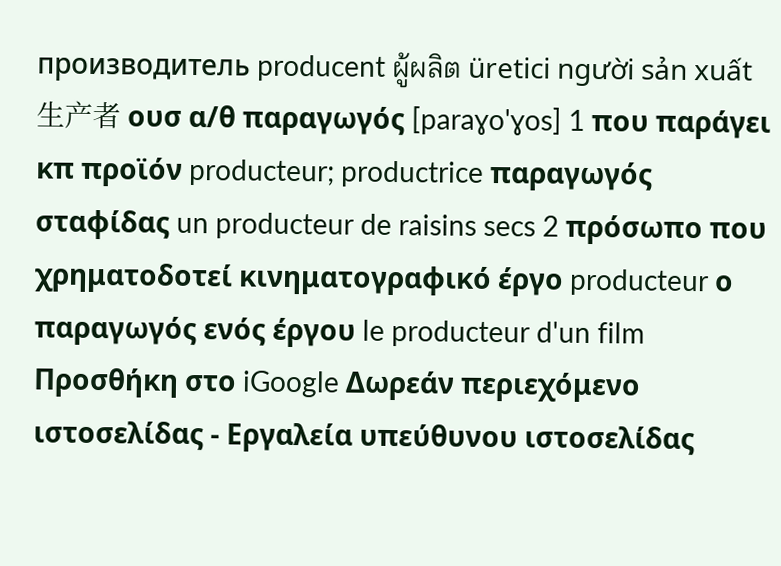производитель producent ผู้ผลิต üretici người sản xuất 生产者 ουσ α/θ παραγωγός [paraɣo'ɣos] 1 που παράγει κπ προϊόν producteur; productrice παραγωγός σταφίδας un producteur de raisins secs 2 πρόσωπο που χρηματοδοτεί κινηματογραφικό έργο producteur ο παραγωγός ενός έργου le producteur d'un film Προσθήκη στο iGoogle Δωρεάν περιεχόμενο ιστοσελίδας - Εργαλεία υπεύθυνου ιστοσελίδας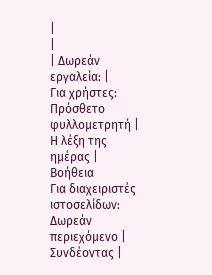|
|
| Δωρεάν εργαλεία: |
Για χρήστες:
Πρόσθετο φυλλομετρητή |
Η λέξη της ημέρας |
Βοήθεια
Για διαχειριστές ιστοσελίδων: Δωρεάν περιεχόμενο | Συνδέοντας |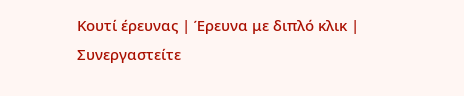Κουτί έρευνας | Έρευνα με διπλό κλικ | Συνεργαστείτε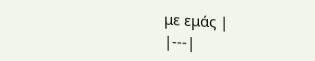με εμάς |
|---|